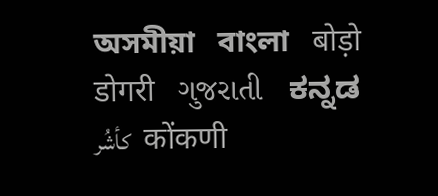অসমীয়া   বাংলা   बोड़ो   डोगरी   ગુજરાતી   ಕನ್ನಡ   كأشُر   कोंकणी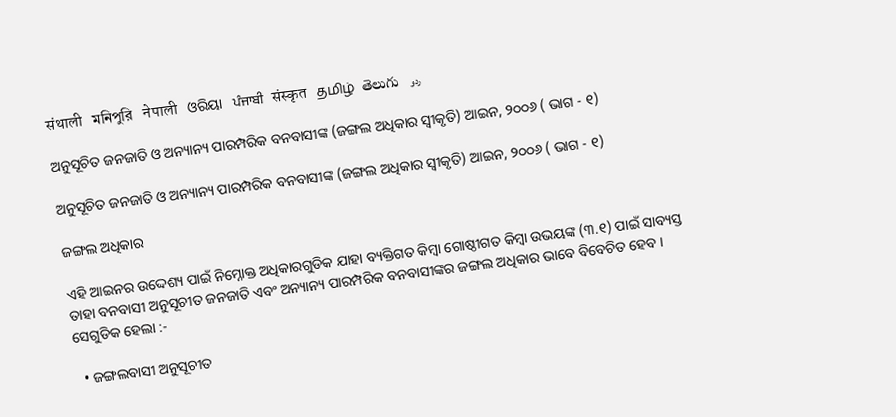संथाली   মনিপুরি   नेपाली   ଓରିୟା   ਪੰਜਾਬੀ   संस्कृत   தமிழ்  తెలుగు   ردو

ଅନୁସୂଚିତ ଜନଜାତି ଓ ଅନ୍ୟାନ୍ୟ ପାରମ୍ପରିକ ବନବାସୀଙ୍କ (ଜଙ୍ଗଲ ଅଧିକାର ସ୍ଵୀକୃତି) ଆଇନ, ୨୦୦୬ ( ଭାଗ - ୧)

ଅନୁସୂଚିତ ଜନଜାତି ଓ ଅନ୍ୟାନ୍ୟ ପାରମ୍ପରିକ ବନବାସୀଙ୍କ (ଜଙ୍ଗଲ ଅଧିକାର ସ୍ଵୀକୃତି) ଆଇନ, ୨୦୦୬ ( ଭାଗ - ୧)

ଜଙ୍ଗଲ ଅଧିକାର

ଏହି ଆଇନର ଉଦ୍ଦେଶ୍ୟ ପାଇଁ ନିମ୍ନୋକ୍ତ ଅଧିକାରଗୁଡିକ ଯାହା ବ୍ୟକ୍ତିଗତ କିମ୍ବା ଗୋଷ୍ଠୀଗତ କିମ୍ବା ଉଭୟଙ୍କ (୩.୧) ପାଇଁ ସାବ୍ୟସ୍ତ ତାହା ବନବାସୀ ଅନୁସୂଚୀତ ଜନଜାତି ଏବଂ ଅନ୍ୟାନ୍ୟ ପାରମ୍ପରିକ ବନବାସୀଙ୍କର ଜଙ୍ଗଲ ଅଧିକାର ଭାବେ ବିବେଚିତ ହେବ । ସେଗୁଡିକ ହେଲା :-

  • ଜଙ୍ଗଲବାସୀ ଅନୁସୂଚୀତ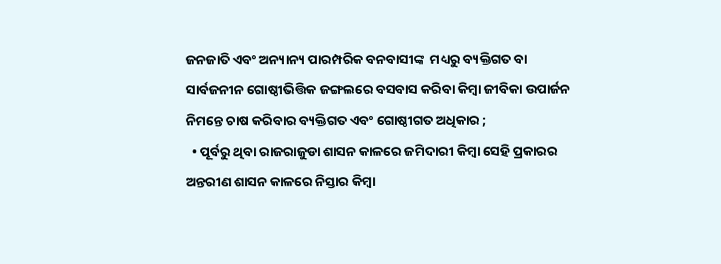ଜନଜାତି ଏବଂ ଅନ୍ୟାନ୍ୟ ପାରମ୍ପରିକ ବନବାସୀଙ୍କ  ମଧ୍ୟରୁ ବ୍ୟକ୍ତିଗତ ବା ସାର୍ବଜନୀନ ଗୋଷ୍ଠୀଭିତ୍ତିକ ଜଙ୍ଗଲରେ ବସବାସ କରିବା କିମ୍ବା ଜୀବିକା ଉପାର୍ଜନ ନିମନ୍ତେ ଚାଷ କରିବାର ବ୍ୟକ୍ତିଗତ ଏବଂ ଗୋଷ୍ଠୀଗତ ଅଧିକାର ;
  • ପୂର୍ବରୁ ଥିବା ରାଜରାଜୁଡା ଶାସନ କାଳରେ ଜମିଦାରୀ କିମ୍ବା ସେହି ପ୍ରକାରର ଅନ୍ତରୀଣ ଶାସନ କାଳରେ ନିସ୍ତାର କିମ୍ବା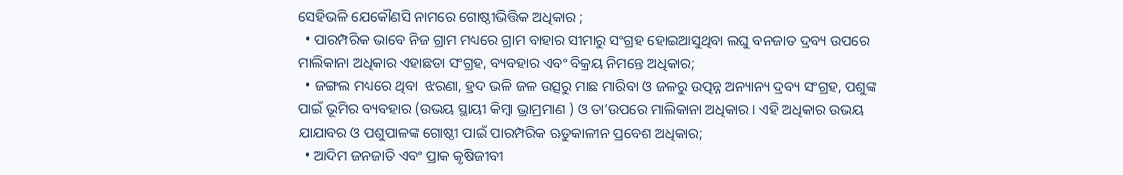ସେହିଭଳି ଯେକୌଣସି ନାମରେ ଗୋଷ୍ଠୀଭିତ୍ତିକ ଅଧିକାର ;
  • ପାରମ୍ପରିକ ଭାବେ ନିଜ ଗ୍ରାମ ମଧ୍ୟରେ ଗ୍ରାମ ବାହାର ସୀମାରୁ ସଂଗ୍ରହ ହୋଇଆସୁଥିବା ଲଘୁ ବନଜାତ ଦ୍ରବ୍ୟ ଉପରେ ମାଲିକାନା ଅଧିକାର ଏହାଛଡା ସଂଗ୍ରହ, ବ୍ୟବହାର ଏବଂ ବିକ୍ରୟ ନିମନ୍ତେ ଅଧିକାର;
  • ଜଙ୍ଗଲ ମଧ୍ୟରେ ଥିବା  ଝରଣା, ହ୍ରଦ ଭଳି ଜଳ ଉତ୍ସରୁ ମାଛ ମାରିବା ଓ ଜଳରୁ ଉତ୍ପନ୍ନ ଅନ୍ୟାନ୍ୟ ଦ୍ରବ୍ୟ ସଂଗ୍ରହ, ପଶୁଙ୍କ ପାଇଁ ଭୂମିର ବ୍ୟବହାର (ଉଭୟ ସ୍ଥାୟୀ କିମ୍ବା ଭ୍ରାମ୍ରମାଣ ) ଓ ତା’ଉପରେ ମାଲିକାନା ଅଧିକାର । ଏହି ଅଧିକାର ଉଭୟ ଯାଯାବର ଓ ପଶୁପାଳଙ୍କ ଗୋଷ୍ଠୀ ପାଇଁ ପାରମ୍ପରିକ ଋତୁକାଳୀନ ପ୍ରବେଶ ଅଧିକାର;
  • ଆଦିମ ଜନଜାତି ଏବଂ ପ୍ରାକ କୃଷିଜୀବୀ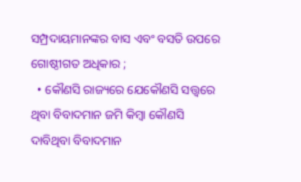ସମ୍ପ୍ରଦାୟମାନଙ୍କର ବାସ ଏବଂ ବସତି ଉପରେ ଗୋଷ୍ଠୀଗତ ଅଧିକାର ;
  • କୌଣସି ରାଜ୍ୟରେ ଯେକୌଣସି ସତ୍ତ୍ଵରେ ଥିବା ବିବାଦମାନ ଜମି କିମ୍ବା କୌଣସି ଦାବିଥିବା ବିବାଦମାନ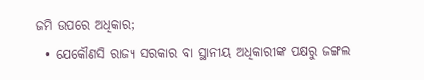ଜମି ଉପରେ ଅଧିକାର;
  • ଯେକୌଣସି ରାଜ୍ୟ ସରକାର ବା ସ୍ଥାନୀୟ ଅଧିକାରୀଙ୍କ ପକ୍ଷରୁ ଜଙ୍ଗଲ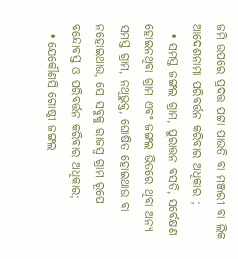ଜମି ଉପରେ ପ୍ରଦତ୍ତ ପଟ୍ଟା ପାଉତି ବା ମଞ୍ଜରୀ ବା ଲିକ ଆଦେଶନାମା ପରିବର୍ତ୍ତନ କରିବାର ଅଧିକାର ;
  • ସମସ୍ତ ଜଙ୍ଗଲ ଗ୍ରାମ, ପୁରାତ୍ତନ ବସତି, ସର୍ବେକ୍ଷଣ ହୋଇନଥିବା ଗ୍ରାମ ଏବଂ ଜଙ୍ଗଲ ଭିତରେ ଥିବା ଅନ୍ୟ ସମସ୍ତ ଗ୍ରାମ, ନଥିଭୁକ୍ତ, ଘୋଷିତ ହୋଇଥାଉ ବା ନହୋଇଥାଉ, ସେ ସବୁକୁ ରାଜସ୍ୱ ଗ୍ରାମ ରୂପେ  ବନ୍ଦୋବସ୍ତ ଓ ପରିବର୍ତ୍ତନ କରିବାର ଅଧିକାର;
  • ଯେକୌଣସି ଗୋଷ୍ଠୀ ଜଙ୍ଗଲ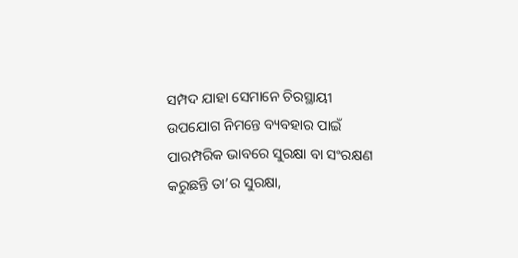ସମ୍ପଦ ଯାହା ସେମାନେ ଚିରସ୍ଥାୟୀ ଉପଯୋଗ ନିମନ୍ତେ ବ୍ୟବହାର ପାଇଁ ପାରମ୍ପରିକ ଭାବରେ ସୁରକ୍ଷା ବା ସଂରକ୍ଷଣ କରୁଛନ୍ତି ତା’ର ସୁରକ୍ଷା,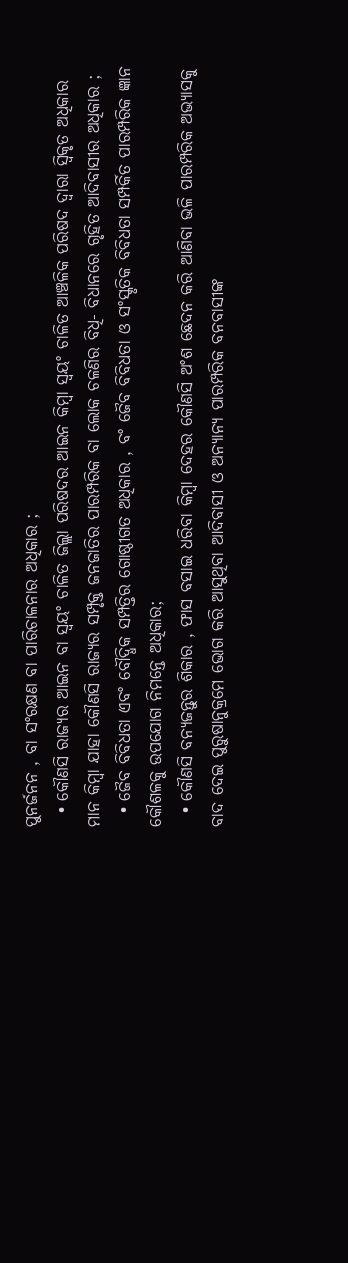ପୁନର୍ଜନନ , ବା ସଂରକ୍ଷଣ ବା ପାରିଚାଳନାର ଅଧିକାର ;
  • କୌଣସି ରାଜ୍ୟର ଆଇନ ବା ସ୍ଵୟଂ ଚାଳିତ ଜିଲ୍ଲା ପରିଷଦର ଆଇନ କିମ୍ବା ସ୍ଵୟଂ ଚାଳିତ ଆଞ୍ଚଳିକ ପରିଷଦ ଦ୍ଵାରା ସ୍ଵିକୃତ ଅଧିକାର ମାନ କିମ୍ବା ଯାହା କୌଣସି ରାଜ୍ୟର ସମ୍ପୃକ୍ତ ଜନଜାତିର ପାରମ୍ପରିକ ବା ଲୋକ ଚଳଣିର ବିଧି- ବିଧାନରେ ଗୃହିତ ଆଦିବାସୀର ଅଧିକାର ;
  • ଜୈବ ବିବିଧତା ଏବଂ ବୌଦ୍ଧିକ ସମ୍ପତ୍ତିର ଗୋଷ୍ଠୀଗତ ଅଧିକାର , ବଂ ଜୈବ ବିବିଧତା ଓ ସଂସ୍କୃତିକ ବିବିଧତା ସମ୍ପର୍କିତ ପାରମ୍ପରିକ ଜ୍ଞାନ କୌଶଳକୁ ଉପଯୋଗ ନିମନ୍ତେ ଅଧିକାର;
  • କୌଣସି ବନ୍ୟଜନ୍ତୁର ଶିକାର , ଫାସ ବସାଇ ଧରିବା କିମ୍ବା ଦେହର କୌଣସି ଅଂଶ ଛେଦନ କରି ଆଣିବା ଭଳି ପାରମ୍ପରିକ ଅଭ୍ୟାସକୁ ବାଦ ଦେଇ ପୁରୁଷାନୁକ୍ରମେ ଭୋଗ କରି ଆସୁଥିବା ଆଦିବାସୀ ଓ ଅନ୍ୟାନ୍ୟ ପାରମ୍ପରିକ ବନବାସୀଙ୍କ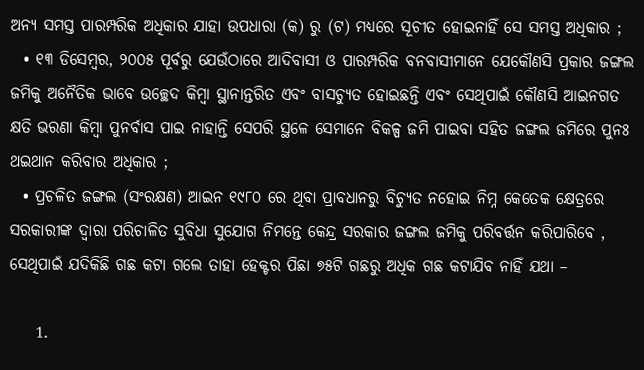ଅନ୍ୟ ସମସ୍ତ ପାରମ୍ପରିକ ଅଧିକାର ଯାହା ଉପଧାରା (କ) ରୁ (ଟ) ମଧ୍ୟରେ ସୂଚୀତ ହୋଇନାହିଁ ସେ ସମସ୍ତ ଅଧିକାର ;
  • ୧୩ ଡିସେମ୍ବର, ୨୦୦୫ ପୂର୍ବରୁ ଯେଉଁଠାରେ ଆଦିବାସୀ ଓ ପାରମ୍ପରିକ ବନବାସୀମାନେ ଯେକୌଣସି ପ୍ରକାର ଜଙ୍ଗଲ ଜମିକୁ ଅନୈତିକ ଭାବେ ଉଚ୍ଛେଦ କିମ୍ବା ସ୍ଥାନାନ୍ତରିତ ଏବଂ ବାସଚ୍ୟୁତ ହୋଇଛନ୍ତି ଏବଂ ସେଥିପାଇଁ କୌଣସି ଆଇନଗତ କ୍ଷତି ଭରଣା କିମ୍ବା ପୁନର୍ବାସ ପାଇ ନାହାନ୍ତି ସେପରି ସ୍ଥଳେ ସେମାନେ ବିକଳ୍ପ ଜମି ପାଇବା ସହିତ ଜଙ୍ଗଲ ଜମିରେ ପୁନଃ ଥଇଥାନ କରିବାର ଅଧିକାର ;
  • ପ୍ରଚଳିତ ଜଙ୍ଗଲ (ସଂରକ୍ଷଣ) ଆଇନ ୧୯୮୦ ରେ ଥିବା ପ୍ରାବଧାନରୁ ବିଚ୍ୟୁତ ନହୋଇ ନିମ୍ନ କେତେକ କ୍ଷେତ୍ରରେ ସରକାରୀଙ୍କ ଦ୍ଵାରା ପରିଚାଳିତ ସୁବିଧା ସୁଯୋଗ ନିମନ୍ତେ କେନ୍ଦ୍ର ସରକାର ଜଙ୍ଗଲ ଜମିକୁ ପରିବର୍ତ୍ତନ କରିପାରିବେ , ସେଥିପାଇଁ ଯଦିକିଛି ଗଛ କଟା ଗଲେ ତାହା ହେକ୍ଟର ପିଛା ୭୫ଟି ଗଛରୁ ଅଧିକ ଗଛ କଟାଯିବ ନାହିଁ ଯଥା –

    1.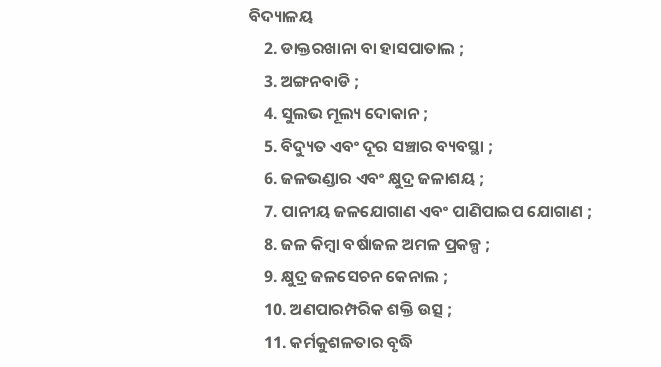ବିଦ୍ୟାଳୟ
    2. ଡାକ୍ତରଖାନା ବା ହାସପାତାଲ ;
    3. ଅଙ୍ଗନବାଡି ;
    4. ସୁଲଭ ମୂଲ୍ୟ ଦୋକାନ ;
    5. ବିଦ୍ୟୁତ ଏବଂ ଦୂର ସଞ୍ଚାର ବ୍ୟବସ୍ଥା ;
    6. ଜଳଭଣ୍ଡାର ଏବଂ କ୍ଷୁଦ୍ର ଜଳାଶୟ ;
    7. ପାନୀୟ ଜଳଯୋଗାଣ ଏବଂ ପାଣିପାଇପ ଯୋଗାଣ ;
    8. ଜଳ କିମ୍ବା ବର୍ଷାଜଳ ଅମଳ ପ୍ରକଳ୍ପ ;
    9. କ୍ଷୁଦ୍ର ଜଳସେଚନ କେନାଲ ;
    10. ଅଣପାରମ୍ପରିକ ଶକ୍ତି ଉତ୍ସ ;
    11. କର୍ମକୁଶଳତାର ବୃଦ୍ଧି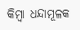କିମ୍ବା ଧନ୍ଦାମୂଳକ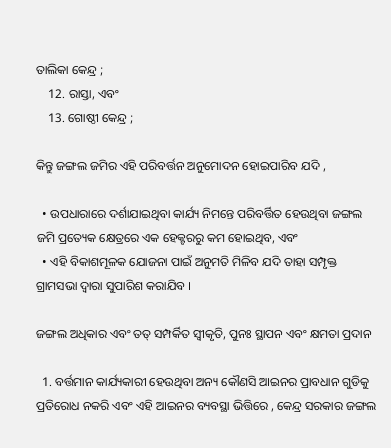ତାଲିକା କେନ୍ଦ୍ର ;
    12. ରାସ୍ତା, ଏବଂ
    13. ଗୋଷ୍ଠୀ କେନ୍ଦ୍ର ;

କିନ୍ତୁ ଜଙ୍ଗଲ ଜମିର ଏହି ପରିବର୍ତ୍ତନ ଅନୁମୋଦନ ହୋଇପାରିବ ଯଦି ,

  • ଉପଧାରାରେ ଦର୍ଶାଯାଇଥିବା କାର୍ଯ୍ୟ ନିମନ୍ତେ ପରିବର୍ତ୍ତିତ ହେଉଥିବା ଜଙ୍ଗଲ ଜମି ପ୍ରତ୍ୟେକ କ୍ଷେତ୍ରରେ ଏକ ହେକ୍ଟରରୁ କମ ହୋଇଥିବ, ଏବଂ
  • ଏହି ବିକାଶମୂଳକ ଯୋଜନା ପାଇଁ ଅନୁମତି ମିଳିବ ଯଦି ତାହା ସମ୍ପୃକ୍ତ ଗ୍ରାମସଭା ଦ୍ଵାରା ସୁପାରିଶ କରାଯିବ ।

ଜଙ୍ଗଲ ଅଧିକାର ଏବଂ ତତ୍ ସମ୍ପର୍କିତ ସ୍ଵୀକୃତି, ପୁନଃ ସ୍ଥାପନ ଏବଂ କ୍ଷମତା ପ୍ରଦାନ

  1. ବର୍ତ୍ତମାନ କାର୍ଯ୍ୟକାରୀ ହେଉଥିବା ଅନ୍ୟ କୌଣସି ଆଇନର ପ୍ରାବଧାନ ଗୁଡିକୁ ପ୍ରତିରୋଧ ନକରି ଏବଂ ଏହି ଆଇନର ବ୍ୟବସ୍ଥା ଭିତ୍ତିରେ , କେନ୍ଦ୍ର ସରକାର ଜଙ୍ଗଲ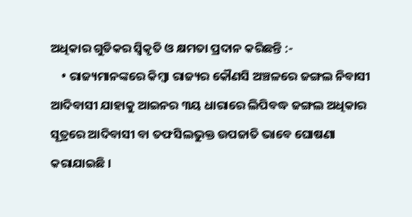ଅଧିକାର ଗୁଡିକର ସ୍ଵିକୃତି ଓ କ୍ଷମତା ପ୍ରଦାନ କରିଛନ୍ତି :-
    • ରାଜ୍ୟମାନଙ୍କରେ କିମ୍ବା ରାଜ୍ୟର କୌଣସି ଅଞ୍ଚଳରେ ଜଙ୍ଗଲ ନିବାସୀ ଆଦିବାସୀ ଯାହାକୁ ଆଇନର ୩ୟ ଧାରାରେ ଲିପିବଦ୍ଧ ଜଙ୍ଗଲ ଅଧିକାର ସୂତ୍ରରେ ଆଦିବାସୀ ବା ତଫସିଲଭୁକ୍ତ ଉପଜାତି ଭାବେ ଘୋଷଣା କରାଯାଇଛି ।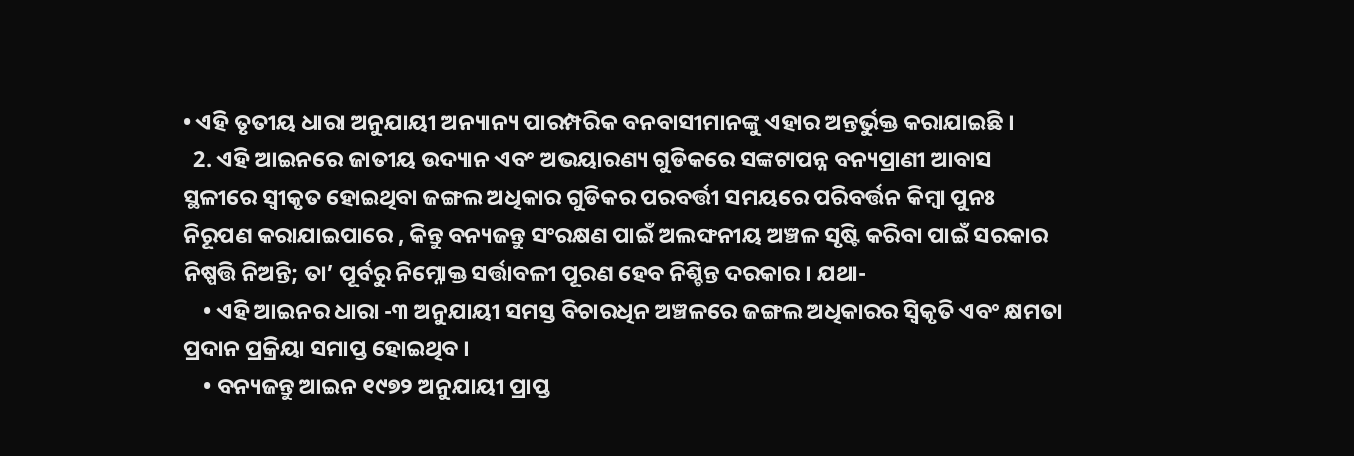• ଏହି ତୃତୀୟ ଧାରା ଅନୁଯାୟୀ ଅନ୍ୟାନ୍ୟ ପାରମ୍ପରିକ ବନବାସୀମାନଙ୍କୁ ଏହାର ଅନ୍ତର୍ଭୁକ୍ତ କରାଯାଇଛି ।
  2. ଏହି ଆଇନରେ ଜାତୀୟ ଉଦ୍ୟାନ ଏବଂ ଅଭୟାରଣ୍ୟ ଗୁଡିକରେ ସଙ୍କଟାପନ୍ନ ବନ୍ୟପ୍ରାଣୀ ଆବାସ ସ୍ଥଳୀରେ ସ୍ଵୀକୃତ ହୋଇଥିବା ଜଙ୍ଗଲ ଅଧିକାର ଗୁଡିକର ପରବର୍ତ୍ତୀ ସମୟରେ ପରିବର୍ତ୍ତନ କିମ୍ବା ପୁନଃ ନିରୂପଣ କରାଯାଇପାରେ , କିନ୍ତୁ ବନ୍ୟଜନ୍ତୁ ସଂରକ୍ଷଣ ପାଇଁ ଅଲଙ୍ଘନୀୟ ଅଞ୍ଚଳ ସୃଷ୍ଟି କରିବା ପାଇଁ ସରକାର ନିଷ୍ପତ୍ତି ନିଅନ୍ତି; ତା’ ପୂର୍ବରୁ ନିମ୍ନୋକ୍ତ ସର୍ତ୍ତାବଳୀ ପୂରଣ ହେବ ନିଶ୍ଚିନ୍ତ ଦରକାର । ଯଥା-
    • ଏହି ଆଇନର ଧାରା -୩ ଅନୁଯାୟୀ ସମସ୍ତ ବିଚାରଧିନ ଅଞ୍ଚଳରେ ଜଙ୍ଗଲ ଅଧିକାରର ସ୍ଵିକୃତି ଏବଂ କ୍ଷମତା ପ୍ରଦାନ ପ୍ରକ୍ରିୟା ସମାପ୍ତ ହୋଇଥିବ ।
    • ବନ୍ୟଜନ୍ତୁ ଆଇନ ୧୯୭୨ ଅନୁଯାୟୀ ପ୍ରାପ୍ତ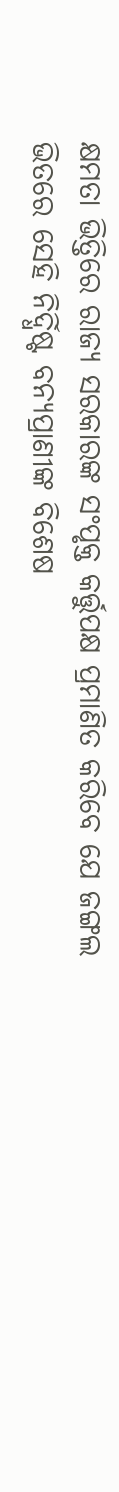କ୍ଷମତା ଭିତ୍ତିରେ ରାଜ୍ୟ ସରକାରଙ୍କ ସଂପୃକ୍ତ କର୍ତ୍ତୁପକ୍ଷ ପ୍ରମାଣିତ କରିବେ ଯେ ଜଙ୍ଗଲ ଭିତରେ ସେହି ନିର୍ଦ୍ଧିଷ୍ଟ ବନ୍ୟପ୍ରାଣୀଙ୍କ ବିଶେଷ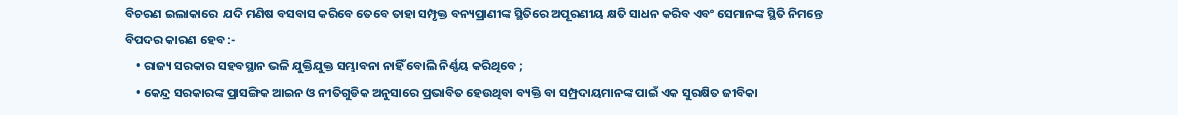ବିଚରଣ ଇଲାକାରେ  ଯଦି ମଣିଷ ବସବାସ କରିବେ ତେବେ ତାହା ସମ୍ପୃକ୍ତ ବନ୍ୟପ୍ରାଣୀଙ୍କ ସ୍ଥିତିରେ ଅପୂରଣୀୟ କ୍ଷତି ସାଧନ କରିବ ଏବଂ ସେମାନଙ୍କ ସ୍ଥିତି ନିମନ୍ତେ ବିପଦର କାରଣ ହେବ :-
    • ରାଜ୍ୟ ସରକାର ସହବସ୍ଥାନ ଭଳି ଯୁକ୍ତିଯୁକ୍ତ ସମ୍ଭାବନା ନାହିଁ ବୋଲି ନିର୍ଣ୍ଣୟ କରିଥିବେ ;
    • କେନ୍ଦ୍ର ସରକାରଙ୍କ ପ୍ରାସଙ୍ଗିକ ଆଇନ ଓ ନୀତିଗୁଡିକ ଅନୁସାରେ ପ୍ରଭାବିତ ହେଉଥିବା ବ୍ୟକ୍ତି ବା ସମ୍ପ୍ରଦାୟମାନଙ୍କ ପାଇଁ ଏକ ସୁରକ୍ଷିତ ଜୀବିକା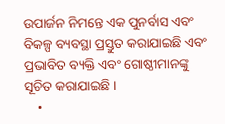ଉପାର୍ଜନ ନିମନ୍ତେ ଏକ ପୁନର୍ବାସ ଏବଂ ବିକଳ୍ପ ବ୍ୟବସ୍ଥା ପ୍ରସ୍ତୁତ କରାଯାଇଛି ଏବଂ ପ୍ରଭାବିତ ବ୍ୟକ୍ତି ଏବଂ ଗୋଷ୍ଠୀମାନଙ୍କୁ ସୂଚିତ କରାଯାଇଛି ।
    •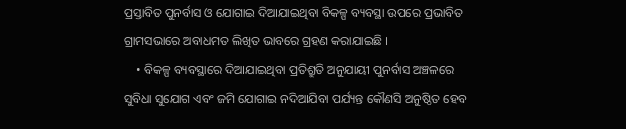ପ୍ରସ୍ତାବିତ ପୁନର୍ବାସ ଓ ଯୋଗାଇ ଦିଆଯାଇଥିବା ବିକଳ୍ପ ବ୍ୟବସ୍ଥା ଉପରେ ପ୍ରଭାବିତ ଗ୍ରାମସଭାରେ ଅବାଧମତ ଲିଖିତ ଭାବରେ ଗ୍ରହଣ କରାଯାଇଛି ।
    • ବିକଳ୍ପ ବ୍ୟବସ୍ଥାରେ ଦିଆଯାଇଥିବା ପ୍ରତିଶ୍ରୁତି ଅନୁଯାୟୀ ପୁନର୍ବାସ ଅଞ୍ଚଳରେ ସୁବିଧା ସୁଯୋଗ ଏବଂ ଜମି ଯୋଗାଇ ନଦିଆଯିବା ପର୍ଯ୍ୟନ୍ତ କୌଣସି ଅନୁଷ୍ଠିତ ହେବ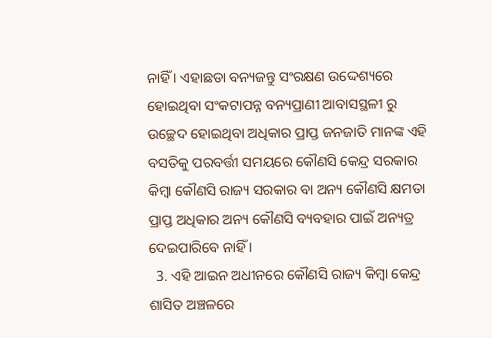ନାହିଁ । ଏହାଛଡା ବନ୍ୟଜନ୍ତୁ ସଂରକ୍ଷଣ ଉଦ୍ଦେଶ୍ୟରେ ହୋଇଥିବା ସଂକଟାପନ୍ନ ବନ୍ୟପ୍ରାଣୀ ଆବାସସ୍ଥଳୀ ରୁ ଉଚ୍ଛେଦ ହୋଇଥିବା ଅଧିକାର ପ୍ରାପ୍ତ ଜନଜାତି ମାନଙ୍କ ଏହି ବସତିକୁ ପରବର୍ତ୍ତୀ ସମୟରେ କୌଣସି କେନ୍ଦ୍ର ସରକାର କିମ୍ବା କୌଣସି ରାଜ୍ୟ ସରକାର ବା ଅନ୍ୟ କୌଣସି କ୍ଷମତା ପ୍ରାପ୍ତ ଅଧିକାର ଅନ୍ୟ କୌଣସି ବ୍ୟବହାର ପାଇଁ ଅନ୍ୟତ୍ର ଦେଇପାରିବେ ନାହିଁ ।
  3. ଏହି ଆଇନ ଅଧୀନରେ କୌଣସି ରାଜ୍ୟ କିମ୍ବା କେନ୍ଦ୍ର ଶାସିତ ଅଞ୍ଚଳରେ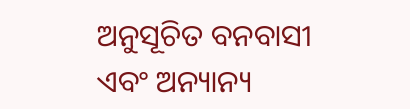ଅନୁସୂଚିତ ବନବାସୀ ଏବଂ ଅନ୍ୟାନ୍ୟ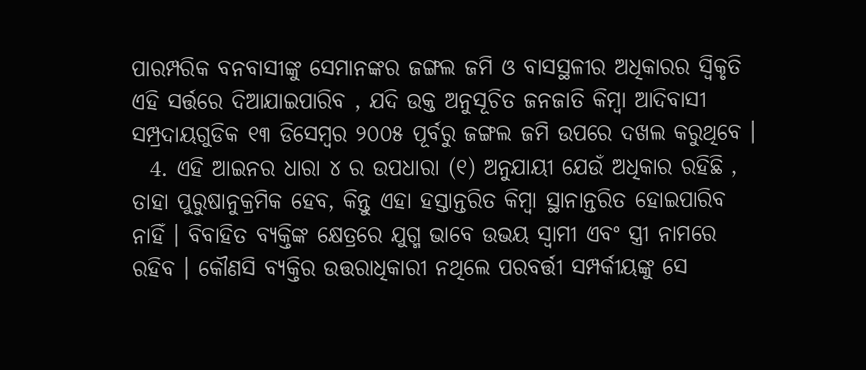ପାରମ୍ପରିକ ବନବାସୀଙ୍କୁ ସେମାନଙ୍କର ଜଙ୍ଗଲ ଜମି ଓ ବାସସ୍ଥଳୀର ଅଧିକାରର ସ୍ଵିକୃତି ଏହି ସର୍ତ୍ତରେ ଦିଆଯାଇପାରିବ , ଯଦି ଉକ୍ତ ଅନୁସୂଚିତ ଜନଜାତି କିମ୍ବା ଆଦିବାସୀ ସମ୍ପ୍ରଦାୟଗୁଡିକ ୧୩ ଡିସେମ୍ବର ୨୦୦୫ ପୂର୍ବରୁ ଜଙ୍ଗଲ ଜମି ଉପରେ ଦଖଲ କରୁଥିବେ ।
  4. ଏହି ଆଇନର ଧାରା ୪ ର ଉପଧାରା (୧) ଅନୁଯାୟୀ ଯେଉଁ ଅଧିକାର ରହିଛି , ତାହା ପୁରୁଷାନୁକ୍ରମିକ ହେବ, କିନ୍ତୁ ଏହା ହସ୍ତାନ୍ତରିତ କିମ୍ବା ସ୍ଥାନାନ୍ତରିତ ହୋଇପାରିବ ନାହିଁ । ବିବାହିତ ବ୍ୟକ୍ତିଙ୍କ କ୍ଷେତ୍ରରେ ଯୁଗ୍ମ ଭାବେ ଉଭୟ ସ୍ଵାମୀ ଏବଂ ସ୍ତ୍ରୀ ନାମରେ ରହିବ । କୌଣସି ବ୍ୟକ୍ତିର ଉତ୍ତରାଧିକାରୀ ନଥିଲେ ପରବର୍ତ୍ତୀ ସମ୍ପର୍କୀୟଙ୍କୁ ସେ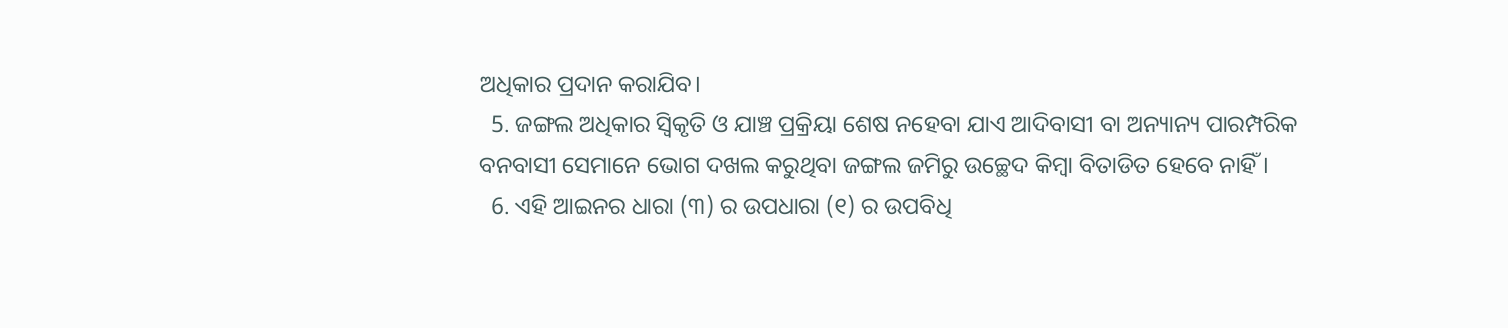ଅଧିକାର ପ୍ରଦାନ କରାଯିବ।
  5. ଜଙ୍ଗଲ ଅଧିକାର ସ୍ଵିକୃତି ଓ ଯାଞ୍ଚ ପ୍ରକ୍ରିୟା ଶେଷ ନହେବା ଯାଏ ଆଦିବାସୀ ବା ଅନ୍ୟାନ୍ୟ ପାରମ୍ପରିକ ବନବାସୀ ସେମାନେ ଭୋଗ ଦଖଲ କରୁଥିବା ଜଙ୍ଗଲ ଜମିରୁ ଉଚ୍ଛେଦ କିମ୍ବା ବିତାଡିତ ହେବେ ନାହିଁ ।
  6. ଏହି ଆଇନର ଧାରା (୩) ର ଉପଧାରା (୧) ର ଉପବିଧି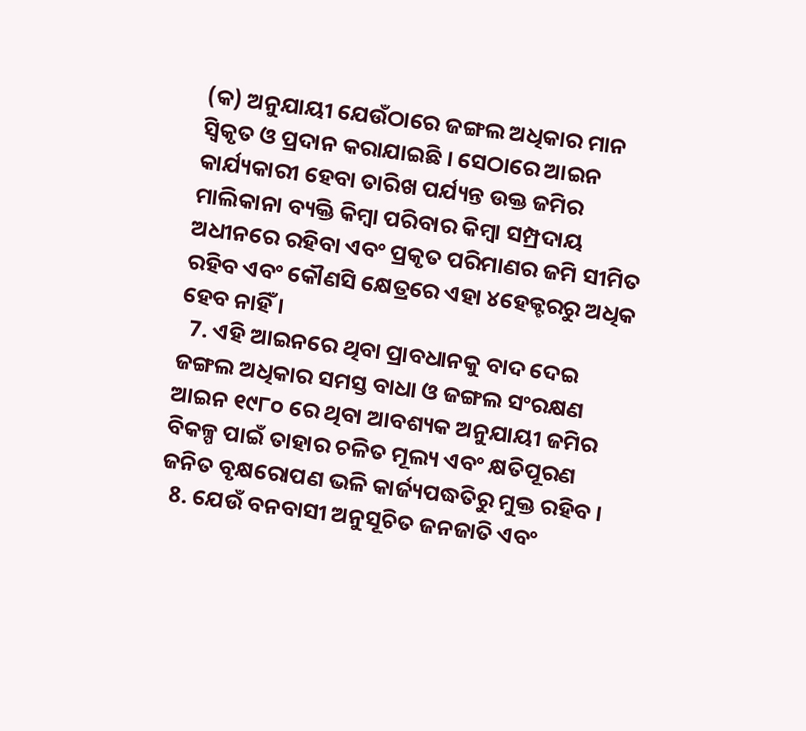(କ) ଅନୁଯାୟୀ ଯେଉଁଠାରେ ଜଙ୍ଗଲ ଅଧିକାର ମାନ ସ୍ଵିକୃତ ଓ ପ୍ରଦାନ କରାଯାଇଛି । ସେଠାରେ ଆଇନ କାର୍ଯ୍ୟକାରୀ ହେବା ତାରିଖ ପର୍ଯ୍ୟନ୍ତ ଉକ୍ତ ଜମିର ମାଲିକାନା ବ୍ୟକ୍ତି କିମ୍ବା ପରିବାର କିମ୍ବା ସମ୍ପ୍ରଦାୟ ଅଧୀନରେ ରହିବା ଏବଂ ପ୍ରକୃତ ପରିମାଣର ଜମି ସୀମିତ ରହିବ ଏବଂ କୌଣସି କ୍ଷେତ୍ରରେ ଏହା ୪ହେକ୍ଟରରୁ ଅଧିକ ହେବ ନାହିଁ ।
  7. ଏହି ଆଇନରେ ଥିବା ପ୍ରାବଧାନକୁ ବାଦ ଦେଇ ଜଙ୍ଗଲ ଅଧିକାର ସମସ୍ତ ବାଧା ଓ ଜଙ୍ଗଲ ସଂରକ୍ଷଣ ଆଇନ ୧୯୮୦ ରେ ଥିବା ଆବଶ୍ୟକ ଅନୁଯାୟୀ ଜମିର ବିକଳ୍ପ ପାଇଁ ତାହାର ଚଳିତ ମୂଲ୍ୟ ଏବଂ କ୍ଷତିପୂରଣ ଜନିତ ବୃକ୍ଷରୋପଣ ଭଳି କାର୍ଜ୍ୟପଦ୍ଧତିରୁ ମୁକ୍ତ ରହିବ ।
  8. ଯେଉଁ ବନବାସୀ ଅନୁସୂଚିତ ଜନଜାତି ଏବଂ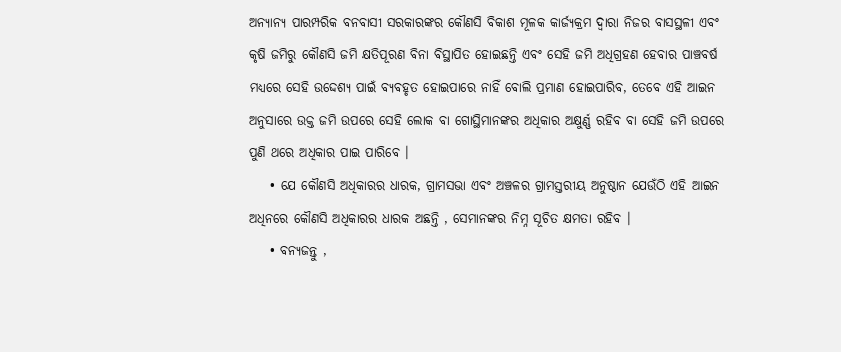ଅନ୍ୟାନ୍ୟ ପାରମ୍ପରିକ ବନବାସୀ ସରକାରଙ୍କର କୌଣସି ବିକାଶ ମୂଳକ କାର୍ଜ୍ୟକ୍ରମ ଦ୍ଵାରା ନିଜର ବାସସ୍ଥଳୀ ଏବଂ କୃଷି ଜମିରୁ କୌଣସି ଜମି କ୍ଷତିପୂରଣ ବିନା ବିସ୍ଥାପିତ ହୋଇଛନ୍ତି ଏବଂ ସେହି ଜମି ଅଧିଗ୍ରହଣ ହେବାର ପାଞ୍ଚବର୍ଷ ମଧ୍ୟରେ ସେହି ଉଦ୍ଦେଶ୍ୟ ପାଇଁ ବ୍ୟବହୃତ ହୋଇପାରେ ନାହିଁ ବୋଲି ପ୍ରମାଣ ହୋଇପାରିବ, ତେବେ ଏହି ଆଇନ ଅନୁସାରେ ଉକ୍ତ ଜମି ଉପରେ ସେହି ଲୋକ ବା ଗୋସ୍ଥିମାନଙ୍କର ଅଧିକାର ଅକ୍ଷୁର୍ଣ୍ଣ ରହିବ ବା ସେହି ଜମି ଉପରେ ପୁଣି ଥରେ ଅଧିକାର ପାଇ ପାରିବେ ।
    • ଯେ କୌଣସି ଅଧିକାରର ଧାରକ, ଗ୍ରାମସଭା ଏବଂ ଅଞ୍ଚଳର ଗ୍ରାମସ୍ତରୀୟ ଅନୁଷ୍ଠାନ ଯେଉଁଠି ଏହି ଆଇନ ଅଧିନରେ କୌଣସି ଅଧିକାରର ଧାରକ ଅଛନ୍ତି , ସେମାନଙ୍କର ନିମ୍ନ ସୂଚିତ କ୍ଷମତା ରହିବ ।
    • ବନ୍ୟଜନ୍ତୁ ,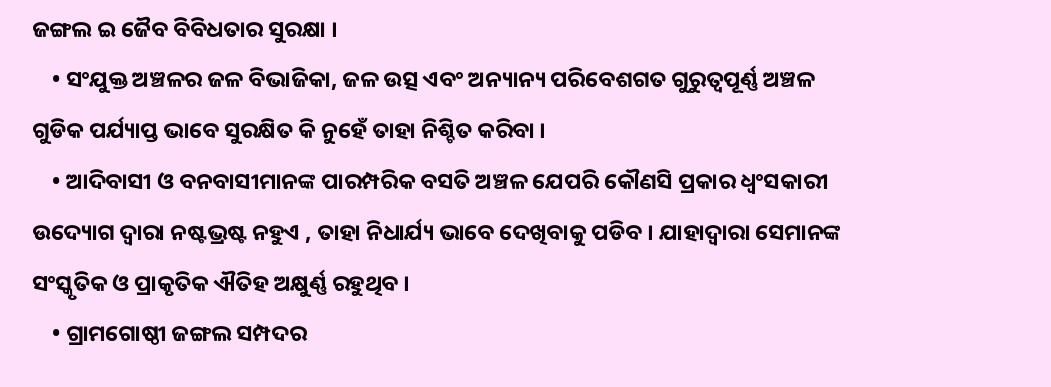ଜଙ୍ଗଲ ଇ ଜୈବ ବିବିଧତାର ସୁରକ୍ଷା ।
    • ସଂଯୁକ୍ତ ଅଞ୍ଚଳର ଜଳ ବିଭାଜିକା, ଜଳ ଉତ୍ସ ଏବଂ ଅନ୍ୟାନ୍ୟ ପରିବେଶଗତ ଗୁରୁତ୍ଵପୂର୍ଣ୍ଣ ଅଞ୍ଚଳ ଗୁଡିକ ପର୍ଯ୍ୟାପ୍ତ ଭାବେ ସୁରକ୍ଷିତ କି ନୁହେଁ ତାହା ନିଶ୍ଚିତ କରିବା ।
    • ଆଦିବାସୀ ଓ ବନବାସୀମାନଙ୍କ ପାରମ୍ପରିକ ବସତି ଅଞ୍ଚଳ ଯେପରି କୌଣସି ପ୍ରକାର ଧ୍ଵଂସକାରୀ ଉଦ୍ୟୋଗ ଦ୍ଵାରା ନଷ୍ଟଭ୍ରଷ୍ଟ ନହୁଏ , ତାହା ନିଧାର୍ଯ୍ୟ ଭାବେ ଦେଖିବାକୁ ପଡିବ । ଯାହାଦ୍ୱାରା ସେମାନଙ୍କ ସଂସ୍କୃତିକ ଓ ପ୍ରାକୃତିକ ଐତିହ ଅକ୍ଷୁର୍ଣ୍ଣ ରହୁଥିବ ।
    • ଗ୍ରାମଗୋଷ୍ଠୀ ଜଙ୍ଗଲ ସମ୍ପଦର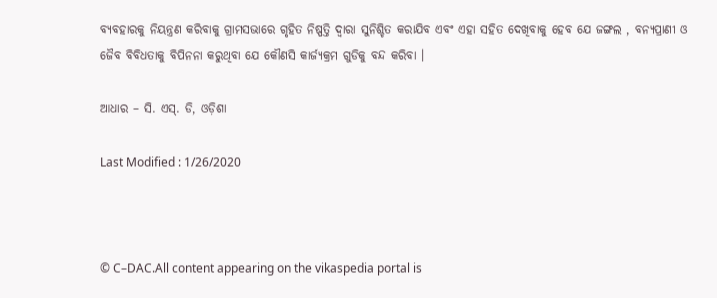ବ୍ୟବହାରକୁ ନିୟନ୍ତ୍ରଣ କରିବାକୁ ଗ୍ରାମସଭାରେ ଗୃହିତ ନିଷ୍ପତ୍ତି ଦ୍ଵାରା ସୁନିଶ୍ଚିତ କରାଯିବ ଏବଂ ଏହା ସହିତ ଦେଖିବାକୁ ହେବ ଯେ ଜଙ୍ଗଲ , ବନ୍ୟପ୍ରାଣୀ ଓ ଜୈବ ବିବିଧତାକୁ ବିପିନନା କରୁଥିବା ଯେ କୌଣସି କାର୍ଜ୍ୟକ୍ରମ ଗୁଡିକୁ ବନ୍ଦ କରିବା ।

ଆଧାର – ସି. ଏସ୍. ଡି, ଓଡ଼ିଶା

Last Modified : 1/26/2020



© C–DAC.All content appearing on the vikaspedia portal is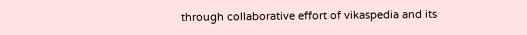through collaborative effort of vikaspedia and its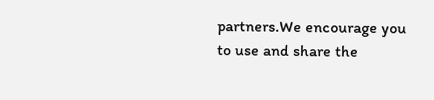partners.We encourage you to use and share the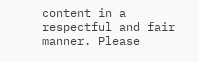content in a respectful and fair manner. Please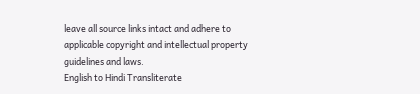leave all source links intact and adhere to applicable copyright and intellectual property guidelines and laws.
English to Hindi Transliterate